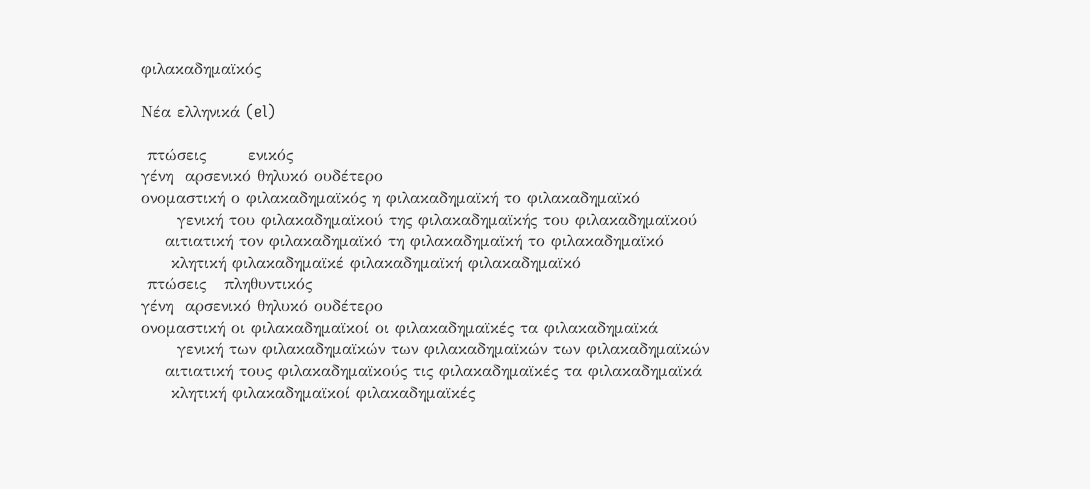φιλακαδημαϊκός

Νέα ελληνικά (el)

 πτώσεις       ενικός
γένη  αρσενικό θηλυκό ουδέτερο
ονομαστική ο φιλακαδημαϊκός η φιλακαδημαϊκή το φιλακαδημαϊκό
      γενική του φιλακαδημαϊκού της φιλακαδημαϊκής του φιλακαδημαϊκού
    αιτιατική τον φιλακαδημαϊκό τη φιλακαδημαϊκή το φιλακαδημαϊκό
     κλητική φιλακαδημαϊκέ φιλακαδημαϊκή φιλακαδημαϊκό
 πτώσεις   πληθυντικός
γένη  αρσενικό θηλυκό ουδέτερο
ονομαστική οι φιλακαδημαϊκοί οι φιλακαδημαϊκές τα φιλακαδημαϊκά
      γενική των φιλακαδημαϊκών των φιλακαδημαϊκών των φιλακαδημαϊκών
    αιτιατική τους φιλακαδημαϊκούς τις φιλακαδημαϊκές τα φιλακαδημαϊκά
     κλητική φιλακαδημαϊκοί φιλακαδημαϊκές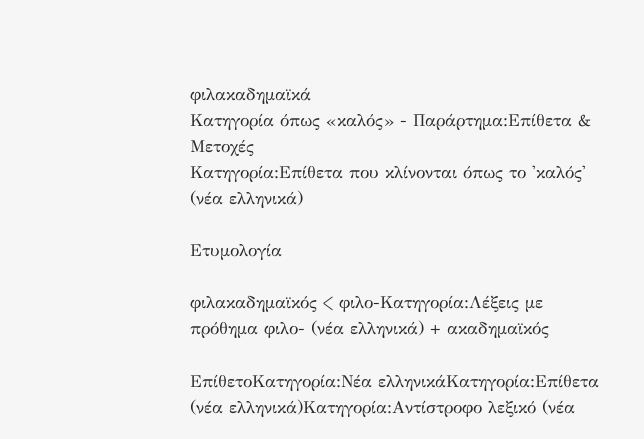φιλακαδημαϊκά
Κατηγορία όπως «καλός» - Παράρτημα:Επίθετα & Μετοχές
Κατηγορία:Επίθετα που κλίνονται όπως το 'καλός' (νέα ελληνικά)

Ετυμολογία

φιλακαδημαϊκός < φιλο-Κατηγορία:Λέξεις με πρόθημα φιλο- (νέα ελληνικά) + ακαδημαϊκός

ΕπίθετοΚατηγορία:Νέα ελληνικάΚατηγορία:Επίθετα (νέα ελληνικά)Κατηγορία:Αντίστροφο λεξικό (νέα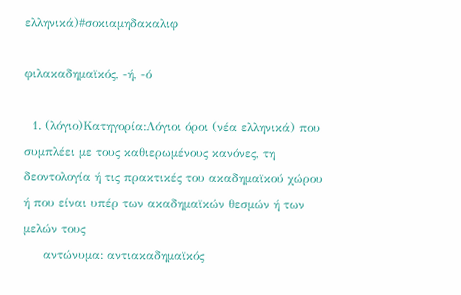ελληνικά)#σοκιαμηδακαλιφ

φιλακαδημαϊκός, -ή, -ό

  1. (λόγιο)Κατηγορία:Λόγιοι όροι (νέα ελληνικά) που συμπλέει με τους καθιερωμένους κανόνες, τη δεοντολογία ή τις πρακτικές του ακαδημαϊκού χώρου ή που είναι υπέρ των ακαδημαϊκών θεσμών ή των μελών τους
     αντώνυμα: αντιακαδημαϊκός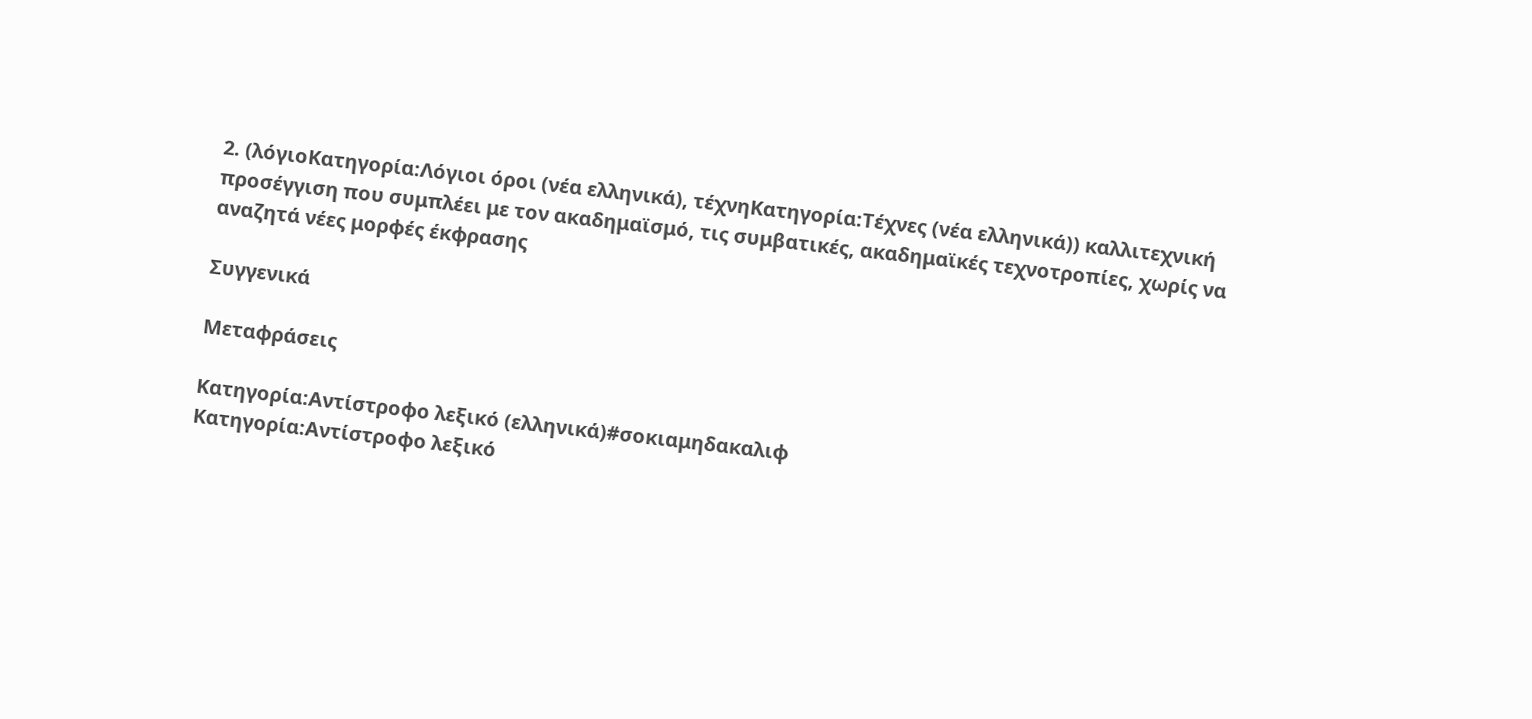2. (λόγιοΚατηγορία:Λόγιοι όροι (νέα ελληνικά), τέχνηΚατηγορία:Τέχνες (νέα ελληνικά)) καλλιτεχνική προσέγγιση που συμπλέει με τον ακαδημαϊσμό, τις συμβατικές, ακαδημαϊκές τεχνοτροπίες, χωρίς να αναζητά νέες μορφές έκφρασης

Συγγενικά

Μεταφράσεις

Κατηγορία:Αντίστροφο λεξικό (ελληνικά)#σοκιαμηδακαλιφ
Κατηγορία:Αντίστροφο λεξικό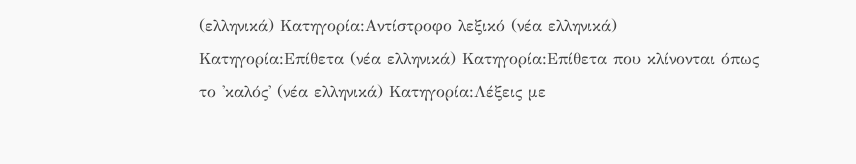(ελληνικά) Κατηγορία:Αντίστροφο λεξικό (νέα ελληνικά) Κατηγορία:Επίθετα (νέα ελληνικά) Κατηγορία:Επίθετα που κλίνονται όπως το 'καλός' (νέα ελληνικά) Κατηγορία:Λέξεις με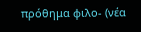πρόθημα φιλο- (νέα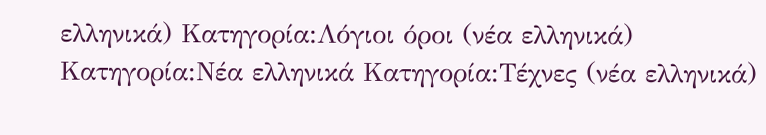ελληνικά) Κατηγορία:Λόγιοι όροι (νέα ελληνικά) Κατηγορία:Νέα ελληνικά Κατηγορία:Τέχνες (νέα ελληνικά)